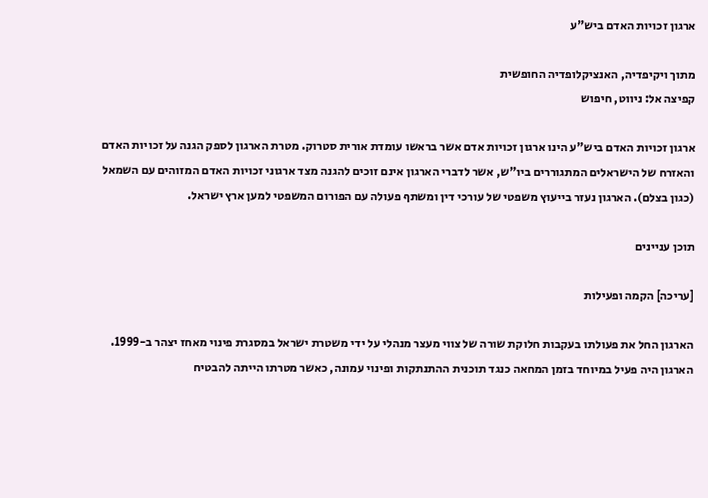ארגון זכויות האדם ביש"ע

מתוך ויקיפדיה, האנציקלופדיה החופשית
קפיצה אל: ניווט, חיפוש

ארגון זכויות האדם ביש"ע הינו ארגון זכויות אדם אשר בראשו עומדת אורית סטרוק. מטרת הארגון לספק הגנה על זכויות האדם והאזרח של הישראלים המתגוררים ביו"ש, אשר לדברי הארגון אינם זוכים להגנה מצד ארגוני זכויות האדם המזוהים עם השמאל (כגון בצלם). הארגון נעזר בייעוץ משפטי של עורכי דין ומשתף פעולה עם הפורום המשפטי למען ארץ ישראל.

תוכן עניינים

[עריכה] הקמה ופעילות

הארגון החל את פעולתו בעקבות חלוקת שורה של צווי מעצר מנהלי על ידי משטרת ישראל במסגרת פינוי מאחז יצהר ב-1999. הארגון היה פעיל במיוחד בזמן המחאה כנגד תוכנית ההתנתקות ופינוי עמונה, כאשר מטרתו הייתה להבטיח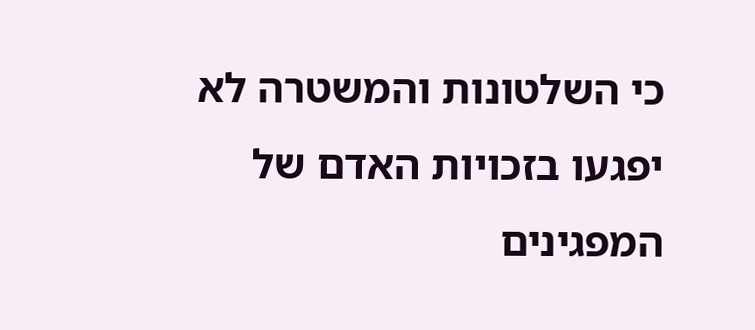כי השלטונות והמשטרה לא יפגעו בזכויות האדם של המפגינים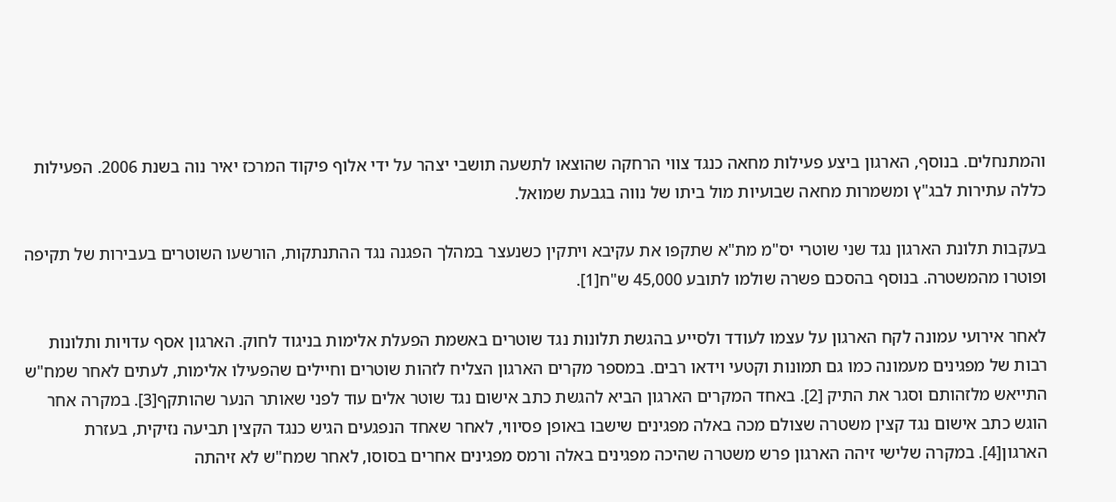והמתנחלים. בנוסף, הארגון ביצע פעילות מחאה כנגד צווי הרחקה שהוצאו לתשעה תושבי יצהר על ידי אלוף פיקוד המרכז יאיר נוה בשנת 2006. הפעילות כללה עתירות לבג"ץ ומשמרות מחאה שבועיות מול ביתו של נווה בגבעת שמואל.

בעקבות תלונת הארגון נגד שני שוטרי יס"מ מת"א שתקפו את עקיבא ויתקין כשנעצר במהלך הפגנה נגד ההתנתקות, הורשעו השוטרים בעבירות של תקיפה ופוטרו מהמשטרה. בנוסף בהסכם פשרה שולמו לתובע 45,000 ש"ח[1].

לאחר אירועי עמונה לקח הארגון על עצמו לעודד ולסייע בהגשת תלונות נגד שוטרים באשמת הפעלת אלימות בניגוד לחוק. הארגון אסף עדויות ותלונות רבות של מפגינים מעמונה כמו גם תמונות וקטעי וידאו רבים. במספר מקרים הארגון הצליח לזהות שוטרים וחיילים שהפעילו אלימות, לעתים לאחר שמח"ש התייאש מלזהותם וסגר את התיק [2]. באחד המקרים הארגון הביא להגשת כתב אישום נגד שוטר אלים עוד לפני שאותר הנער שהותקף[3]. במקרה אחר הוגש כתב אישום נגד קצין משטרה שצולם מכה באלה מפגינים שישבו באופן פסיווי, לאחר שאחד הנפגעים הגיש כנגד הקצין תביעה נזיקית, בעזרת הארגון[4]. במקרה שלישי זיהה הארגון פרש משטרה שהיכה מפגינים באלה ורמס מפגינים אחרים בסוסו, לאחר שמח"ש לא זיהתה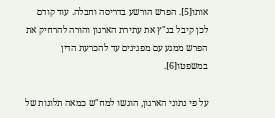אותו[5]. הפרש הורשע בדריסה וחבלה. עוד קודם לכן קיבל בג"ץ את עתירת הארגון והורה להרחיק את הפרש ממגע עם מפגינים עד להכרעת הדין במשפטו[6].

על פי נתוני הארגון, הוגשו למח"ש כמאה תלונות של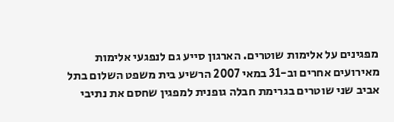מפגינים על אלימות שוטרים. הארגון סייע גם לנפגעי אלימות מאירועים אחרים וב-31 במאי 2007 הרשיע בית משפט השלום בתל אביב שני שוטרים בגרימת חבלה גופנית למפגין שחסם את נתיבי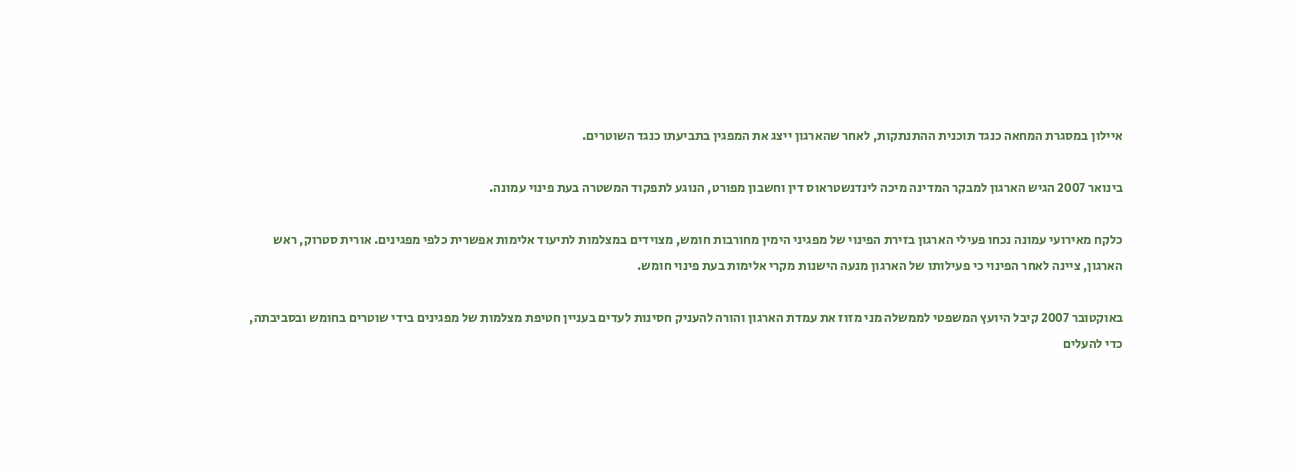איילון במסגרת המחאה כנגד תוכנית ההתנתקות, לאחר שהארגון ייצג את המפגין בתביעתו כנגד השוטרים.

בינואר 2007 הגיש הארגון למבקר המדינה מיכה לינדנשטראוס דין וחשבון מפורט, הנוגע לתפקוד המשטרה בעת פינוי עמונה.

כלקח מאירועי עמונה נכחו פעילי הארגון בזירת הפינוי של מפגיני הימין מחורבות חומש, מצוידים במצלמות לתיעוד אלימות אפשרית כלפי מפגינים. אורית סטרוק, ראש הארגון, ציינה לאחר הפינוי כי פעילותו של הארגון מנעה הישנות מקרי אלימות בעת פינוי חומש.

באוקטובר 2007 קיבל היועץ המשפטי לממשלה מני מזוז את עמדת הארגון והורה להעניק חסינות לעדים בעניין חטיפת מצלמות של מפגינים בידי שוטרים בחומש ובסביבתה, כדי להעלים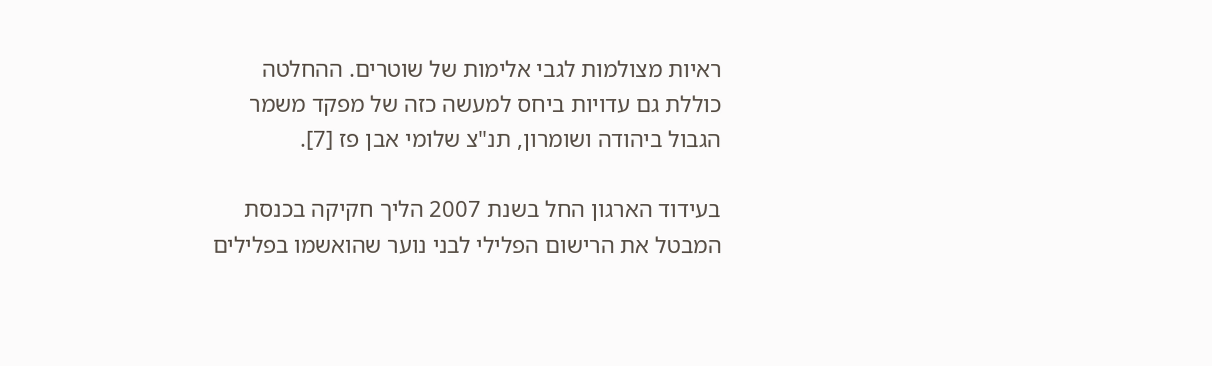ראיות מצולמות לגבי אלימות של שוטרים. ההחלטה כוללת גם עדויות ביחס למעשה כזה של מפקד משמר הגבול ביהודה ושומרון, תנ"צ שלומי אבן פז [7].

בעידוד הארגון החל בשנת 2007 הליך חקיקה בכנסת המבטל את הרישום הפלילי לבני נוער שהואשמו בפלילים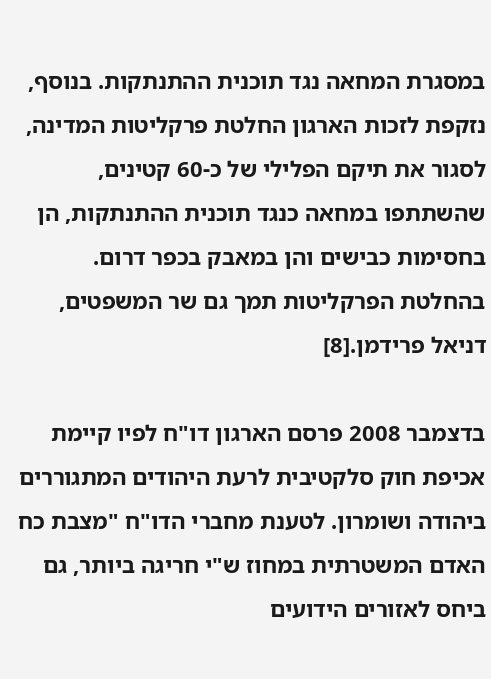במסגרת המחאה נגד תוכנית ההתנתקות. בנוסף, נזקפת לזכות הארגון החלטת פרקליטות המדינה, לסגור את תיקם הפלילי של כ-60 קטינים, שהשתתפו במחאה כנגד תוכנית ההתנתקות, הן בחסימות כבישים והן במאבק בכפר דרום. בהחלטת הפרקליטות תמך גם שר המשפטים, דניאל פרידמן.[8]

בדצמבר 2008 פרסם הארגון דו"ח לפיו קיימת אכיפת חוק סלקטיבית לרעת היהודים המתגוררים ביהודה ושומרון. לטענת מחברי הדו"ח "מצבת כח האדם המשטרתית במחוז ש"י חריגה ביותר, גם ביחס לאזורים הידועים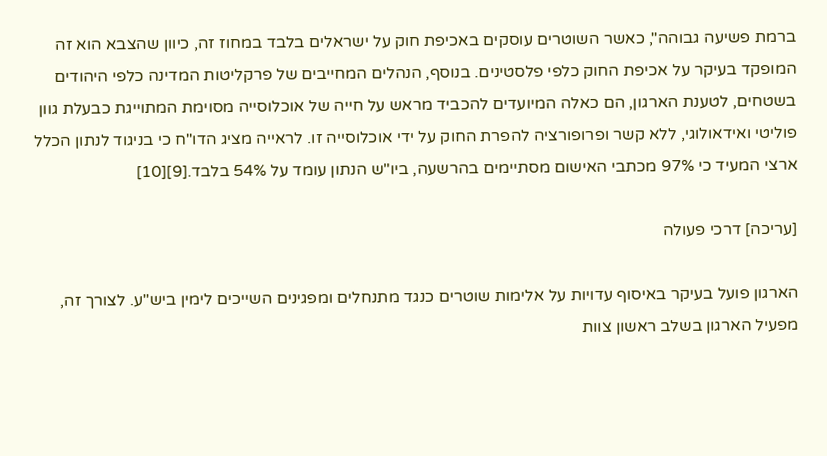ברמת פשיעה גבוהה", כאשר השוטרים עוסקים באכיפת חוק על ישראלים בלבד במחוז זה, כיוון שהצבא הוא זה המופקד בעיקר על אכיפת החוק כלפי פלסטינים. בנוסף, הנהלים המחייבים של פרקליטות המדינה כלפי היהודים בשטחים, לטענת הארגון, הם כאלה המיועדים להכביד מראש על חייה של אוכלוסייה מסוימת המתוייגת כבעלת גוון פוליטי ואידאולוגי, ללא קשר ופרופורציה להפרת החוק על ידי אוכלוסייה זו. לראייה מציג הדו"ח כי בניגוד לנתון הכלל ארצי המעיד כי 97% מכתבי האישום מסתיימים בהרשעה, ביו"ש הנתון עומד על 54% בלבד.[9][10]

[עריכה] דרכי פעולה

הארגון פועל בעיקר באיסוף עדויות על אלימות שוטרים כנגד מתנחלים ומפגינים השייכים לימין ביש"ע. לצורך זה, מפעיל הארגון בשלב ראשון צוות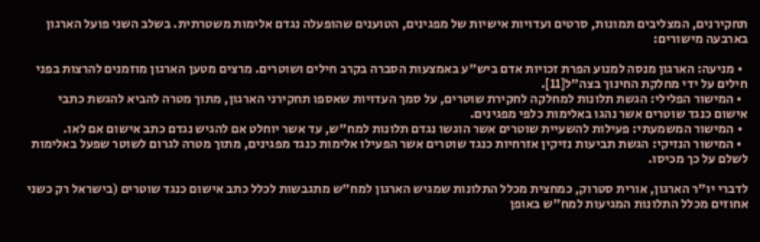תחקירנים, המצליבים תמונות, סרטים ועדויות אישיות של מפגינים, הטוענים שהופעלה נגדם אלימות משטרתית. בשלב השני פועל הארגון בארבעה מישורים:

  • מניעה: הארגון מנסה למנוע הפרת זכויות אדם ביש"ע באמצעות הסברה בקרב חילים ושוטרים. מרצים מטען הארגון מוזמנים להרצות בפני חילים על ידי מחלקת החינוך בצה"ל[11].
  • המישור הפלילי: הגשת תלונות למחלקה לחקירת שוטרים, על סמך העדויות שאספו תחקירני הארגון, מתוך מטרה להביא להגשת כתבי אישום כנגד שוטרים אשר נהגו באלימות כלפי מפגינים.
  • המישור המשמעתי: פעילות להשעיית שוטרים אשר הוגשו נגדם תלונות למח"ש, עד אשר יוחלט אם להגיש נגדם כתב אישום אם לאו.
  • המישור הנזיקי: הגשת תביעות נזיקין אזרחיות כנגד שוטרים אשר הפעילו אלימות כנגד מפגינים, מתוך מטרה לגרום לשוטר שפעל באלימות לשלם על כך מכיסו.

לדברי יו"ר הארגון, אורית סטרוק, כמחצית מכלל התלונות שמגיש הארגון למח"ש מתגבשות לכלל כתב אישום כנגד שוטרים (בישראל רק כשני אחוזים מכלל התלונות המגיעות למח"ש באופן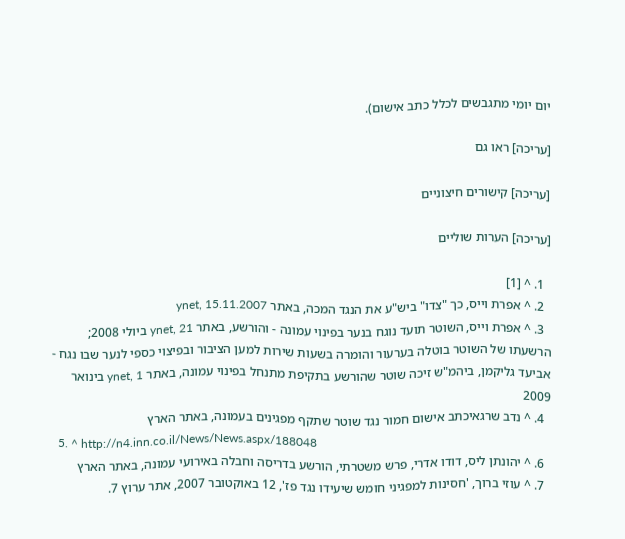יום יומי מתגבשים לכלל כתב אישום).

[עריכה] ראו גם

[עריכה] קישורים חיצוניים

[עריכה] הערות שוליים

  1. ^ [1]
  2. ^ אפרת וייס, כך "צדו" ביש"ע את הנגד המכה, באתר ynet, 15.11.2007
  3. ^ אפרת וייס, השוטר תועד נוגח בנער בפינוי עמונה - והורשע, באתר ynet, 21 ביולי 2008; הרשעתו של השוטר בוטלה בערעור והומרה בשעות שירות למען הציבור ובפיצוי כספי לנער שבו נגח - אביעד גליקמן, ביהמ"ש זיכה שוטר שהורשע בתקיפת מתנחל בפינוי עמונה, באתר ynet, 1 בינואר 2009
  4. ^ נדב שרגאיכתב אישום חמור נגד שוטר שתקף מפגינים בעמונה, באתר הארץ
  5. ^ http://n4.inn.co.il/News/News.aspx/188048
  6. ^ יהונתן ליס, דודו אדרי, פרש משטרתי, הורשע בדריסה וחבלה באירועי עמונה, באתר הארץ
  7. ^ עוזי ברוך, 'חסינות למפגיני חומש שיעידו נגד פז', 12 באוקטובר 2007, אתר ערוץ 7.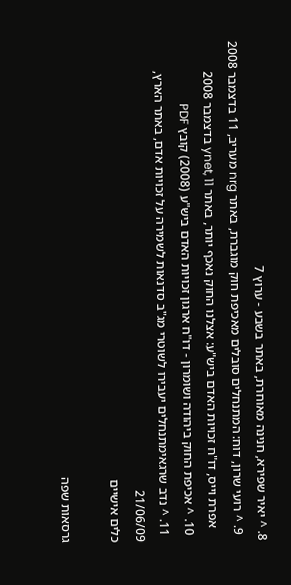8. ^ יאיר שפירא, חנינה מאוחרת, באתר בשבע - ערוץ 7
  9. ^ רועי שרון, דוח: המתנחלים סובלים מאכיפת חוק מוגברת, באתר nrg מעריב, 11 בדצמבר 2008
    אפרת וייס, דו"ח זכויות האדם ביש"ע: אצלנו החוק נאכף יותר, באתר ynet, 11 בדצמבר 2008
  10. ^ אכיפת החוק ביהודה ושומרון - דו"ח ארגון זכויות האדם ביש"ע (2008) קובץ PDF
  11. ^ נדב שרגאימתנחלים יעבירו לשוטרי מג"ב סדנאות לשמירה על זכויות אדם, באתר הארץ, 21/06/09
כלים אישיים

גרסאות שפה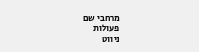מרחבי שם
פעולות
ניווט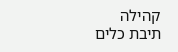קהילה
תיבת כלים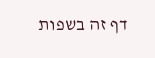דף זה בשפות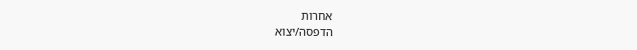אחרות
הדפסה/יצוא